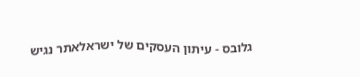גלובס - עיתון העסקים של ישראלאתר נגיש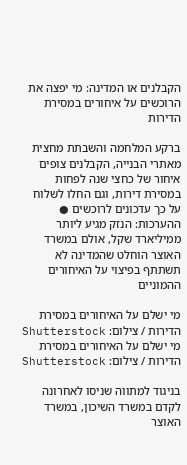הקבלנים או המדינה: מי יפצה את הרוכשים על איחורים במסירת הדירות

ברקע המלחמה והשבתת מחצית מאתרי הבנייה, הקבלנים צופים איחור של כחצי שנה לפחות במסירת דירות, וגם החלו לשלוח על כך עדכונים לרוכשים ● ההערכות: הנזק מגיע ליותר ממיליארד שקל, אולם במשרד האוצר הוחלט שהמדינה לא תשתתף בפיצוי על האיחורים ההמוניים

מי ישלם על האיחורים במסירת הדירות / צילום: Shutterstock
מי ישלם על האיחורים במסירת הדירות / צילום: Shutterstock

בניגוד למתווה שניסו לאחרונה לקדם במשרד השיכון, במשרד האוצר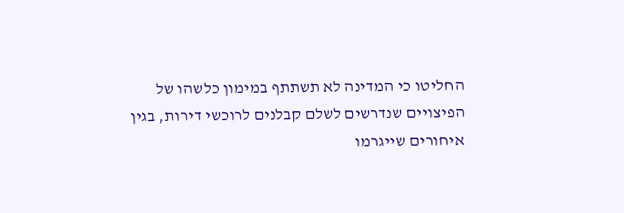החליטו כי המדינה לא תשתתף במימון כלשהו של הפיצויים שנדרשים לשלם קבלנים לרוכשי דירות, בגין איחורים שייגרמו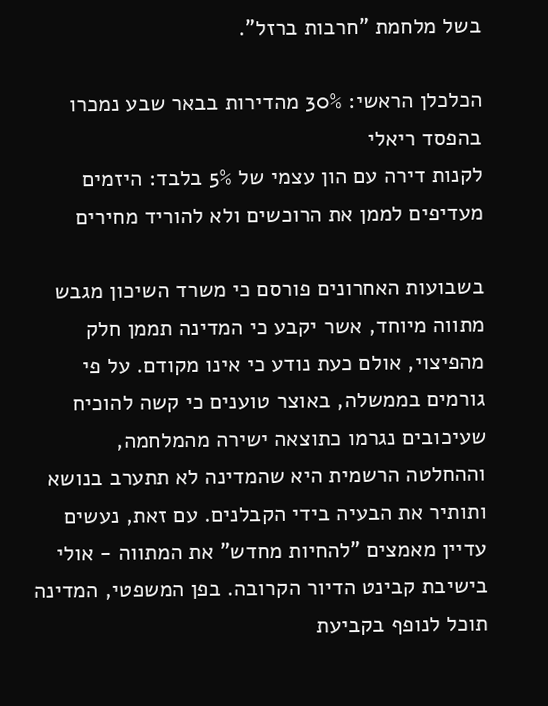בשל מלחמת "חרבות ברזל".

הכלכלן הראשי: 30% מהדירות בבאר שבע נמכרו בהפסד ריאלי
לקנות דירה עם הון עצמי של 5% בלבד: היזמים מעדיפים לממן את הרוכשים ולא להוריד מחירים

בשבועות האחרונים פורסם כי משרד השיכון מגבש מתווה מיוחד, אשר יקבע כי המדינה תממן חלק מהפיצוי, אולם כעת נודע כי אינו מקודם. על פי גורמים בממשלה, באוצר טוענים כי קשה להוכיח שעיכובים נגרמו כתוצאה ישירה מהמלחמה, וההחלטה הרשמית היא שהמדינה לא תתערב בנושא ותותיר את הבעיה בידי הקבלנים. עם זאת, נעשים עדיין מאמצים "להחיות מחדש" את המתווה - אולי בישיבת קבינט הדיור הקרובה. בפן המשפטי, המדינה תוכל לנופף בקביעת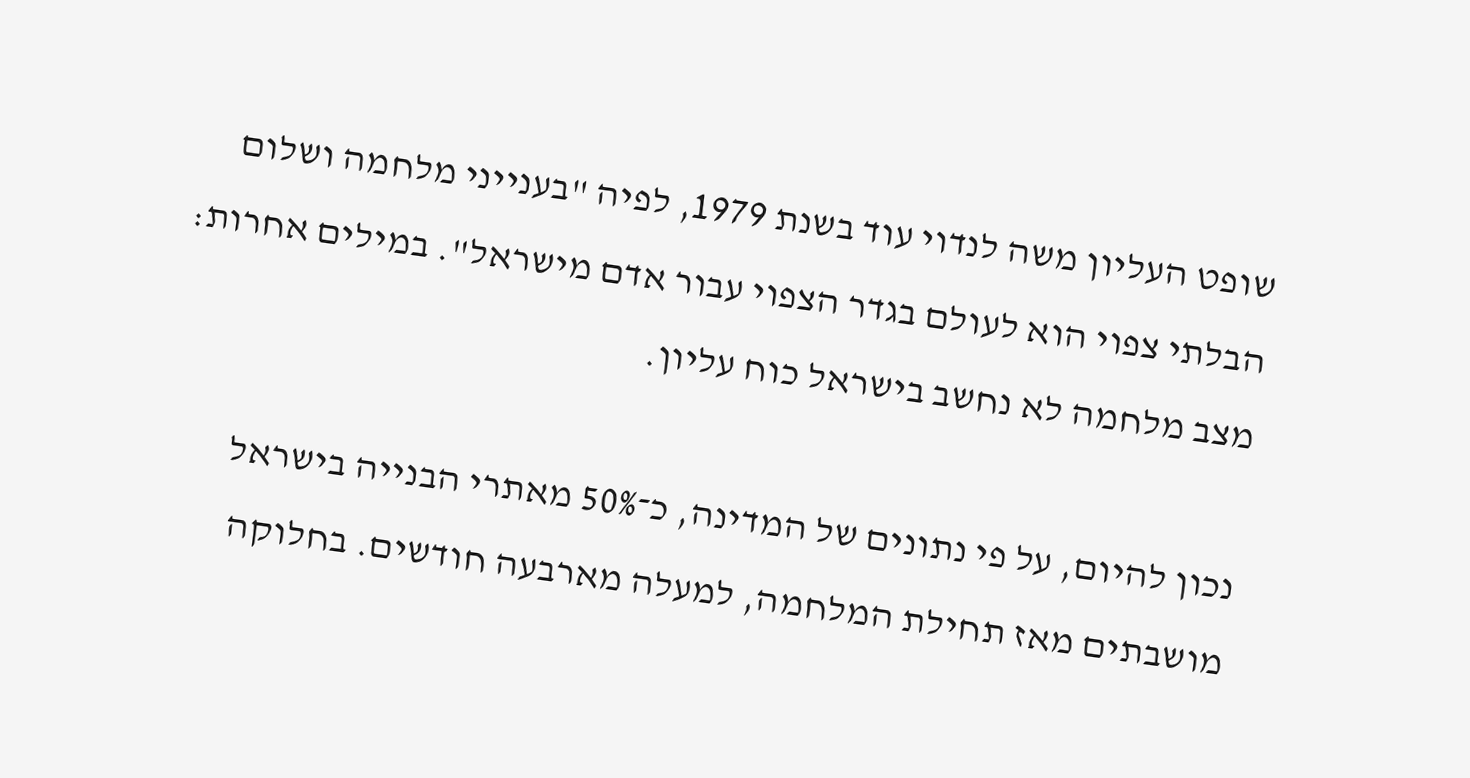שופט העליון משה לנדוי עוד בשנת 1979, לפיה "בענייני מלחמה ושלום הבלתי צפוי הוא לעולם בגדר הצפוי עבור אדם מישראל". במילים אחרות: מצב מלחמה לא נחשב בישראל כוח עליון.

נכון להיום, על פי נתונים של המדינה, כ־50% מאתרי הבנייה בישראל מושבתים מאז תחילת המלחמה, למעלה מארבעה חודשים. בחלוקה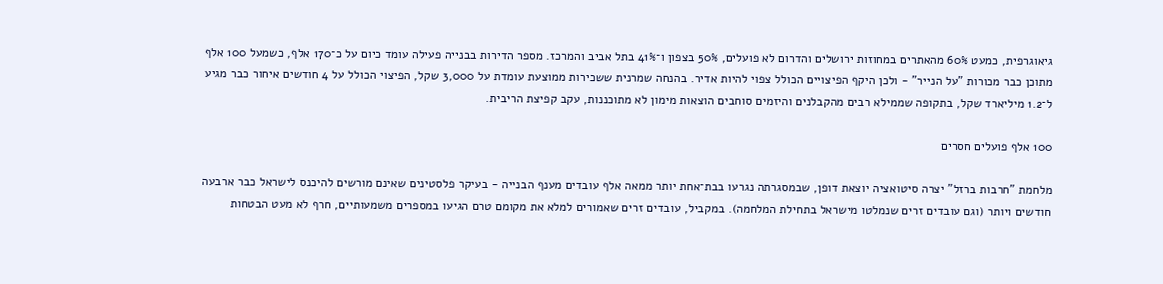גיאוגרפית, כמעט 60% מהאתרים במחוזות ירושלים והדרום לא פועלים, 50% בצפון ו־41% בתל אביב והמרכז. מספר הדירות בבנייה פעילה עומד כיום על כ־170 אלף, כשמעל 100 אלף מתוכן כבר מכורות "על הנייר" - ולכן היקף הפיצויים הכולל צפוי להיות אדיר. בהנחה שמרנית ששכירות ממוצעת עומדת על 3,000 שקל, הפיצוי הכולל על 4 חודשים איחור כבר מגיע ל־1.2 מיליארד שקל, בתקופה שממילא רבים מהקבלנים והיזמים סוחבים הוצאות מימון לא מתוכננות, עקב קפיצת הריבית.

100 אלף פועלים חסרים

מלחמת "חרבות ברזל" יצרה סיטואציה יוצאת דופן, שבמסגרתה נגרעו בבת־אחת יותר ממאה אלף עובדים מענף הבנייה - בעיקר פלסטינים שאינם מורשים להיכנס לישראל כבר ארבעה חודשים ויותר (וגם עובדים זרים שנמלטו מישראל בתחילת המלחמה). במקביל, עובדים זרים שאמורים למלא את מקומם טרם הגיעו במספרים משמעותיים, חרף לא מעט הבטחות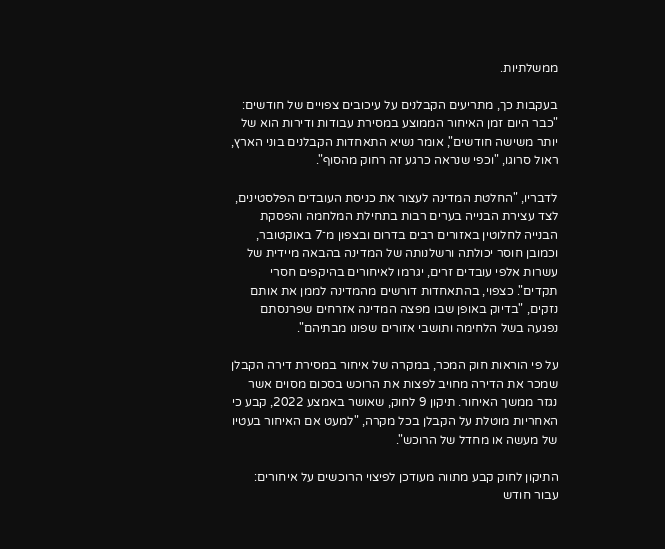ממשלתיות.

בעקבות כך, מתריעים הקבלנים על עיכובים צפויים של חודשים: "כבר היום זמן האיחור הממוצע במסירת עבודות ודירות הוא של יותר משישה חודשים", אומר נשיא התאחדות הקבלנים בוני הארץ, ראול סרוגו, "וכפי שנראה כרגע זה רחוק מהסוף".

לדבריו, "החלטת המדינה לעצור את כניסת העובדים הפלסטינים, לצד עצירת הבנייה בערים רבות בתחילת המלחמה והפסקת הבנייה לחלוטין באזורים רבים בדרום ובצפון מ־7 באוקטובר, וכמובן חוסר יכולתה ורשלנותה של המדינה בהבאה מיידית של עשרות אלפי עובדים זרים, יגרמו לאיחורים בהיקפים חסרי תקדים". כצפוי, בהתאחדות דורשים מהמדינה לממן את אותם נזקים, "בדיוק באופן שבו מפצה המדינה אזרחים שפרנסתם נפגעה בשל הלחימה ותושבי אזורים שפונו מבתיהם".

על פי הוראות חוק המכר, במקרה של איחור במסירת דירה הקבלן שמכר את הדירה מחויב לפצות את הרוכש בסכום מסוים אשר נגזר ממשך האיחור. תיקון 9 לחוק, שאושר באמצע 2022, קבע כי האחריות מוטלת על הקבלן בכל מקרה, "למעט אם האיחור בעטיו של מעשה או מחדל של הרוכש".

התיקון לחוק קבע מתווה מעודכן לפיצוי הרוכשים על איחורים: עבור חודש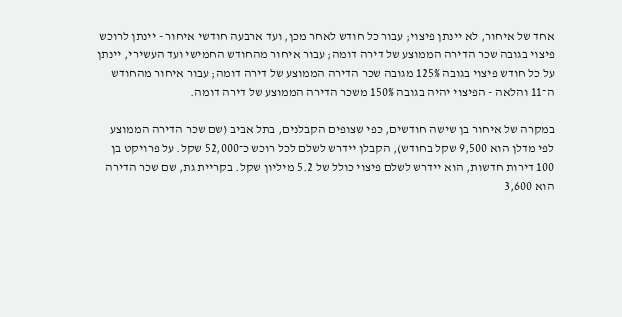אחד של איחור, לא יינתן פיצוי; עבור כל חודש לאחר מכן, ועד ארבעה חודשי איחור - יינתן לרוכש פיצוי בגובה שכר הדירה הממוצע של דירה דומה; עבור איחור מהחודש החמישי ועד העשירי, יינתן על כל חודש פיצוי בגובה 125% מגובה שכר הדירה הממוצע של דירה דומה; עבור איחור מהחודש ה־11 והלאה - הפיצוי יהיה בגובה 150% משכר הדירה הממוצע של דירה דומה.

במקרה של איחור בן שישה חודשים, כפי שצופים הקבלנים, בתל אביב (שם שכר הדירה הממוצע לפי מדלן הוא 9,500 שקל בחודש), הקבלן יידרש לשלם לכל רוכש כ־52,000 שקל. על פרויקט בן 100 דירות חדשות, הוא יידרש לשלם פיצוי כולל של 5.2 מיליון שקל. בקריית גת, שם שכר הדירה הוא 3,600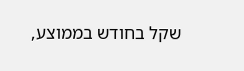שקל בחודש בממוצע,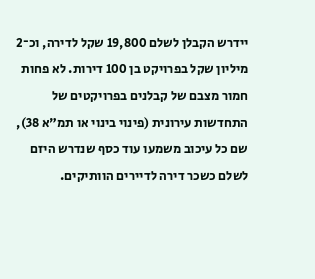יידרש הקבלן לשלם 19,800 שקל לדירה, וכ־2 מיליון שקל בפרויקט בן 100 דירות. לא פחות חמור מצבם של קבלנים בפרויקטים של התחדשות עירונית (פינוי בינוי או תמ"א 38), שם כל עיכוב משמעו עוד כסף שנדרש היזם לשלם כשכר דירה לדיירים הוותיקים.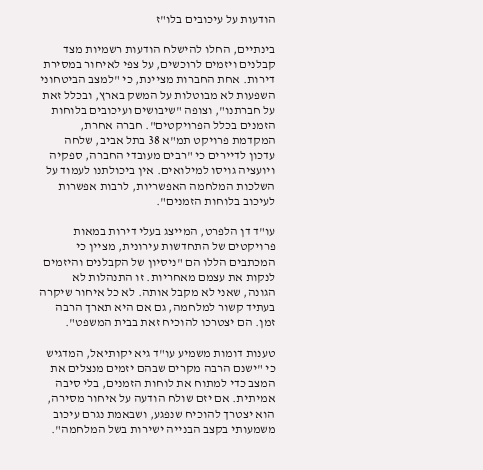הודעות על עיכובים בלו"ז

בינתיים, החלו להישלח הודעות רשמיות מצד קבלנים ויזמים לרוכשים, על צפי לאיחור במסירת דירות. אחת החברות מציינת, כי "למצב הביטחוני השפעות לא מבוטלות על המשק בארץ, ובכלל זאת על חברתנו", וצופה "שיבושים ועיכובים בלוחות הזמנים בכלל הפרויקטים". חברה אחרת, המקדמת פרויקט תמ"א 38 בתל אביב, שלחה עדכון לדיירים כי "רבים מעובדי החברה, ספקיה ויועציה גויסו למילואים. אין ביכולתנו לעמוד על השלכות המלחמה האפשריות, לרבות אפשרות לעיכוב בלוחות הזמנים".

עו"ד דן הלפרט, המייצג בעלי דירות במאות פרויקטים של התחדשות עירונית, מציין כי המכתבים הללו הם "ניסיון של הקבלנים והיזמים לנקות את עצמם מאחריות. זו התנהלות לא הגונה, שאני לא מקבל אותה. לא כל איחור שיקרה בעתיד קשור למלחמה, גם אם היא תארך הרבה זמן. הם יצטרכו להוכיח זאת בבית המשפט".

טענות דומות משמיע עו"ד גיא יקותיאל, המדגיש כי "ישנם הרבה מקרים שבהם יזמים מנצלים את המצב כדי למתוח את לוחות הזמנים, בלי סיבה אמיתית. אם יזם שולח הודעה על איחור מסירה, הוא יצטרך להוכיח שנפגע, ושבאמת נגרם עיכוב משמעותי בקצב הבנייה ישירות בשל המלחמה".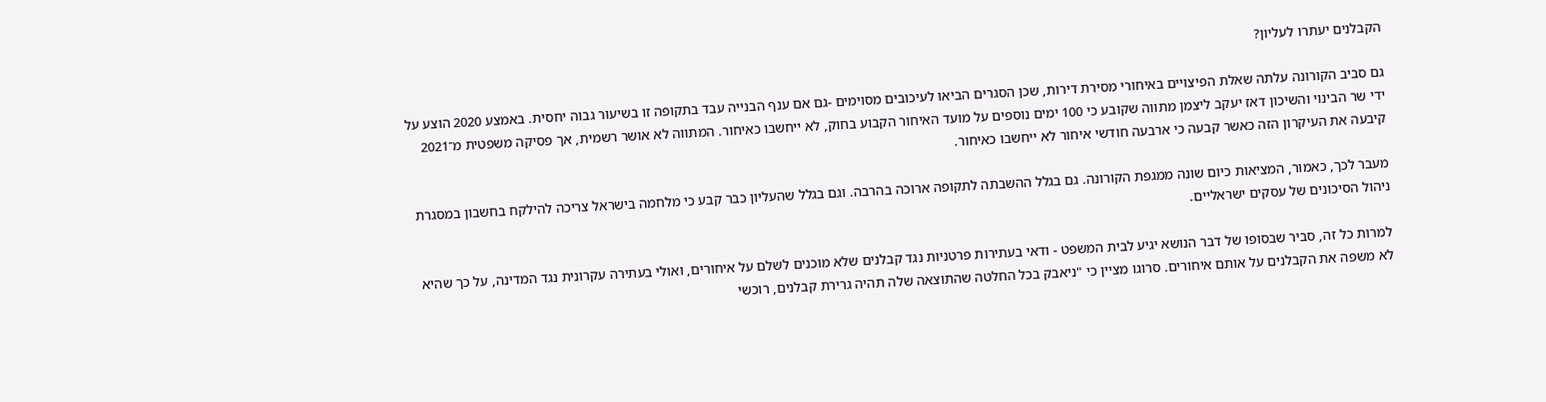הקבלנים יעתרו לעליון?

גם סביב הקורונה עלתה שאלת הפיצויים באיחורי מסירת דירות, שכן הסגרים הביאו לעיכובים מסוימים -גם אם ענף הבנייה עבד בתקופה זו בשיעור גבוה יחסית. באמצע 2020 הוצע על ידי שר הבינוי והשיכון דאז יעקב ליצמן מתווה שקובע כי 100 ימים נוספים על מועד האיחור הקבוע בחוק, לא ייחשבו כאיחור. המתווה לא אושר רשמית, אך פסיקה משפטית מ־2021 קיבעה את העיקרון הזה כאשר קבעה כי ארבעה חודשי איחור לא ייחשבו כאיחור.

מעבר לכך, כאמור, המציאות כיום שונה ממגפת הקורונה. גם בגלל ההשבתה לתקופה ארוכה בהרבה. וגם בגלל שהעליון כבר קבע כי מלחמה בישראל צריכה להילקח בחשבון במסגרת ניהול הסיכונים של עסקים ישראליים.

למרות כל זה, סביר שבסופו של דבר הנושא יגיע לבית המשפט - ודאי בעתירות פרטניות נגד קבלנים שלא מוכנים לשלם על איחורים, ואולי בעתירה עקרונית נגד המדינה, על כך שהיא לא משפה את הקבלנים על אותם איחורים. סרוגו מציין כי "ניאבק בכל החלטה שהתוצאה שלה תהיה גרירת קבלנים, רוכשי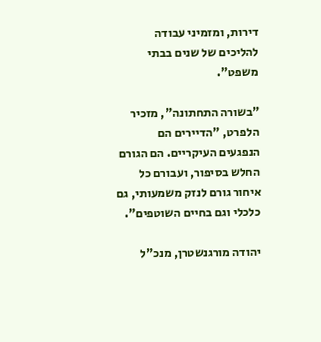דירות, ומזמיני עבודה להליכים של שנים בבתי משפט".

"בשורה התחתונה", מזכיר הלפרט, "הדיירים הם הנפגעים העיקריים. הם הגורם החלש בסיפור, ועבורם כל איחור גורם לנזק משמעותי, גם כלכלי וגם בחיים השוטפים".

יהודה מורגנשטרן, מנכ"ל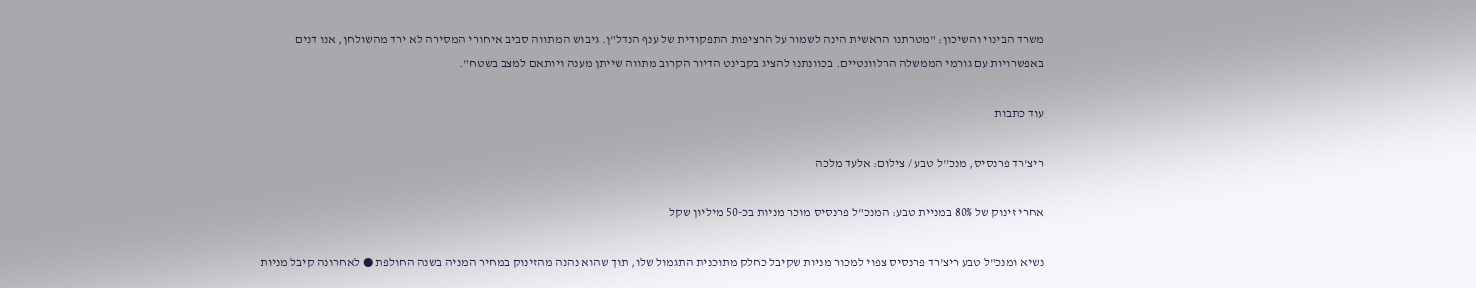משרד הבינוי והשיכון: "מטרתנו הראשית הינה לשמור על הרציפות התפקודית של ענף הנדל"ן. גיבוש המתווה סביב איחורי המסירה לא ירד מהשולחן, אנו דנים באפשרויות עם גורמי הממשלה הרלוונטיים. בכוונתנו להציג בקבינט הדיור הקרוב מתווה שייתן מענה ויותאם למצב בשטח".

עוד כתבות

ריצ'רד פרנסיס, מנכ''ל טבע / צילום: אלעד מלכה

אחרי זינוק של 80% במניית טבע: המנכ"ל פרנסיס מוכר מניות בכ-50 מיליון שקל

נשיא ומנכ"ל טבע ריצ'רד פרנסיס צפוי למכור מניות שקיבל כחלק מתוכנית התגמול שלו, תוך שהוא נהנה מהזינוק במחיר המניה בשנה החולפת ● לאחרונה קיבל מניות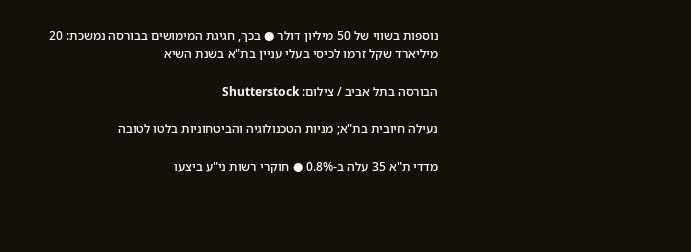נוספות בשווי של 50 מיליון דולר ● בכך, חגיגת המימושים בבורסה נמשכת: 20 מיליארד שקל זרמו לכיסי בעלי עניין בת"א בשנת השיא

הבורסה בתל אביב / צילום: Shutterstock

נעילה חיובית בת"א; מניות הטכנולוגיה והביטחוניות בלטו לטובה

מדדי ת"א 35 עלה ב-0.8% ● חוקרי רשות ני"ע ביצעו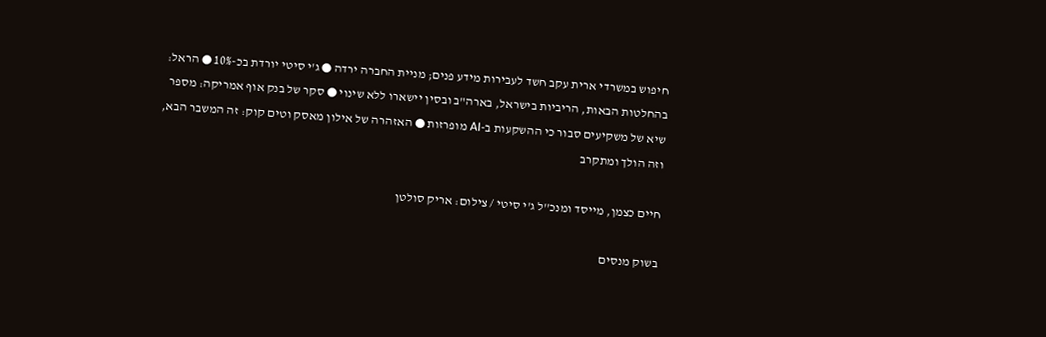חיפוש במשרדי ארית עקב חשד לעבירות מידע פנים; מניית החברה ירדה ● ג'י סיטי יורדת בכ-10% ● הראל: בהחלטות הבאות, הריביות בישראל, בארה"ב ובסין יישארו ללא שינוי ● סקר של בנק אוף אמריקה: מספר שיא של משקיעים סבור כי ההשקעות ב-AI מופרזות ● האזהרה של אילון מאסק וטים קוק: זה המשבר הבא, וזה הולך ומתקרב

חיים כצמן, מייסד ומנכ''ל ג'י סיטי / צילום: אריק סולטן

בשוק מנסים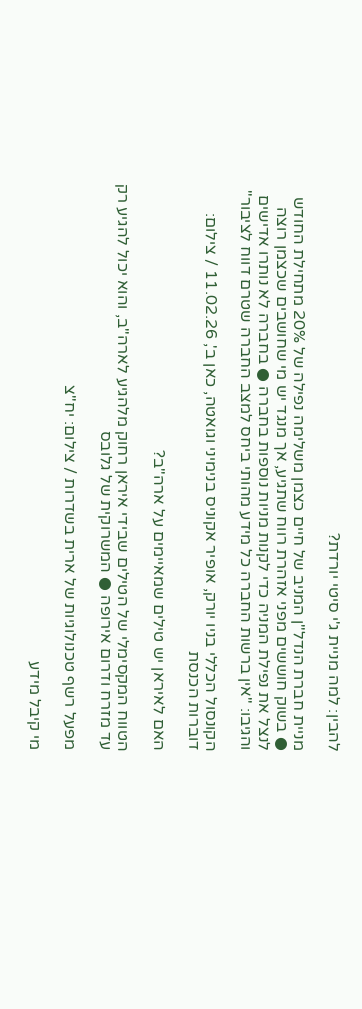להבין: למה מניית ג'י סיטי יורדת?

מניית חברת הנדל"ן המניב של חיים כצמן משלימה נפילה של 20% מתחילת החודש ● בשוק חוששים מפני אזהרת רווח שתגיע, אך מנגד יש מי שחושבים שכצמן רוצה לנצל את נפילת המניה כדי לקנות מניות נוספות בחברה ● בחברה לא נותרו אדישים והגיבו: "אין ברשות החברה כל מידע מהותי ביחס למצב החברה שטרם דווח לציבור"

הקונסול הכללי בניו יורק, אופיר אקוניס בנימיני וגואטה, כאן ב', 11.02.26 / צילום: דוברות הכנסת

האם לאיראן יש טילים שמאיימים על ארה"ב?

הטווח המקסימלי של הטילים שבידי איראן רחוק מלהגיע לארה"ב, והוא יכול להגיע רק עד מזרח ודרום אירופה ● המשרוקית של גלובס

מפעל רשף טכנולוגיות של ארית בשדרות / צילום: יח''צ

מי קיבל מידע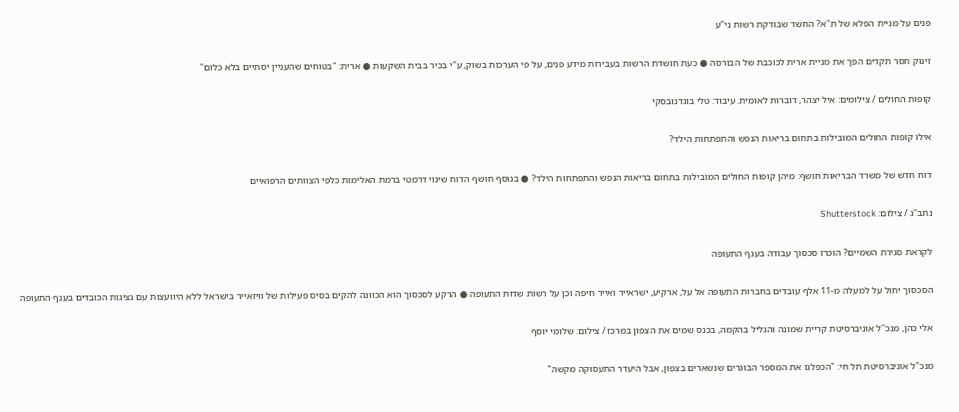פנים על מניית הפלא של ת"א? החשד שבודקת רשות ני"ע

זינוק חסר תקדים הפך את מניית ארית לכוכבת של הבורסה ● כעת חושדת הרשות בעבירות מידע פנים, על פי הערכות בשוק, ע"י בכיר בבית השקעות ● ארית: "בטוחים שהעניין יסתיים בלא כלום"

קופות החולים / צילומים: איל יצהר, דוברות לאומית. עיבוד: טלי בוגדנובסקי

אילו קופות החולים המובילות בתחום בריאות הנפש והתפתחות הילד?

דוח חדש של משרד הבריאות חושף: מיהן קופות החולים המובילות בתחום בריאות הנפש והתפתחות הילד? ● בנוסף חושף הדוח שינוי דרמטי ברמת האלימות כלפי הצוותים הרפואיים

נתב''ג / צילום: Shutterstock

לקראת סגירת השמיים? הוכרז סכסוך עבודה בענף התעופה

הסכסוך יחול על למעלה מ-11 אלף עובדים בחברות התעופה אל על, ארקיע, ישראייר ואייר חיפה וכן על רשות שדות התעופה ● הרקע לסכסוך הוא הכוונה להקים בסיס פעילות של וויזאייר בישראל ללא היוועצות עם נציגות הכובדים בענף התעופה

אלי כהן, מנכ''ל אוניברסיטת קריית שמונה והגליל בהקמה, בכנס שמים את הצפון במרכז / צילום: שלומי יוסף

מנכ"ל אוניברסיטת תל חי: "הכפלנו את המספר הבוגרים שנשארים בצפון, אבל היעדר התעסוקה מקשה"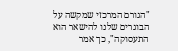"הגורם המרכזי שמקשה על הבוגרים שלנו להישאר הוא התעסוקה", כך אמר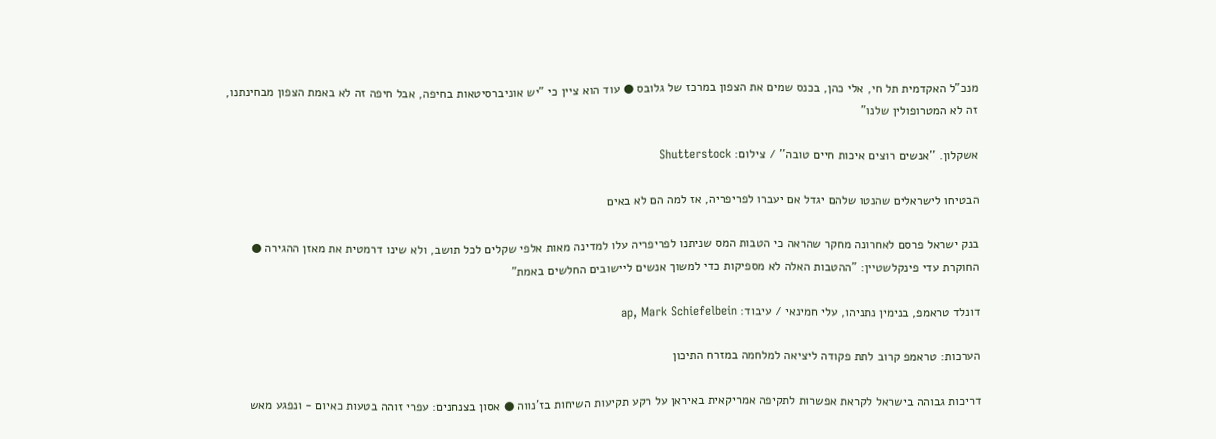מנכ"ל האקדמית תל חי, אלי כהן, בכנס שמים את הצפון במרכז של גלובס ● עוד הוא ציין כי "יש אוניברסיטאות בחיפה, אבל חיפה זה לא באמת הצפון מבחינתנו, זה לא המטרופולין שלנו"

אשקלון. ''אנשים רוצים איכות חיים טובה'' / צילום: Shutterstock

הבטיחו לישראלים שהנטו שלהם יגדל אם יעברו לפריפריה, אז למה הם לא באים

בנק ישראל פרסם לאחרונה מחקר שהראה כי הטבות המס שניתנו לפריפריה עלו למדינה מאות אלפי שקלים לכל תושב, ולא שינו דרמטית את מאזן ההגירה ● החוקרת עדי פינקלשטיין: "ההטבות האלה לא מספיקות כדי למשוך אנשים ליישובים החלשים באמת"

דונלד טראמפ, בנימין נתניהו, עלי חמינאי / עיבוד: ap, Mark Schiefelbein

הערכות: טראמפ קרוב לתת פקודה ליציאה למלחמה במזרח התיכון

דריכות גבוהה בישראל לקראת אפשרות לתקיפה אמריקאית באיראן על רקע תקיעות השיחות בז'נווה ● אסון בצנחנים: עפרי זוהה בטעות כאיום - ונפגע מאש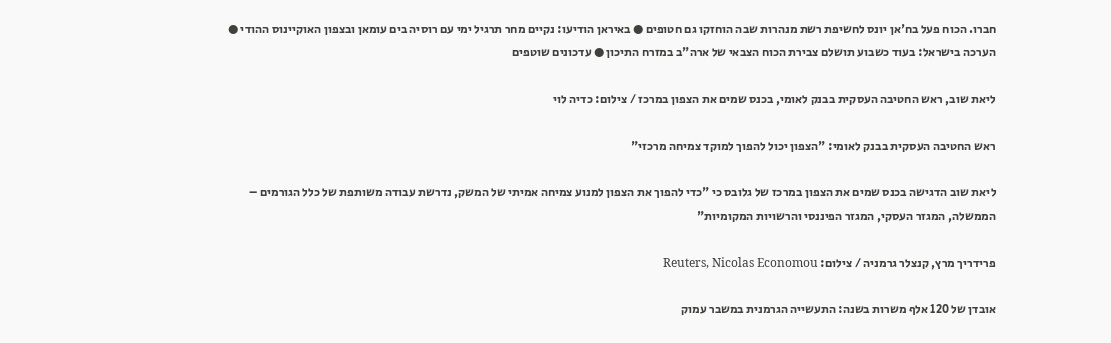חברו. הכוח פעל בח'אן יונס לחשיפת רשת מנהרות שבה הוחזקו גם חטופים ● באיראן הודיעו: נקיים מחר תרגיל ימי עם רוסיה בים עומאן ובצפון האוקיינוס ההודי ● הערכה בישראל: בעוד כשבוע תושלם צבירת הכוח הצבאי של ארה"ב במזרח התיכון ● עדכונים שוטפים

ליאת שוב, ראש החטיבה העסקית בבנק לאומי, בכנס שמים את הצפון במרכז / צילום: כדיה לוי

ראש החטיבה העסקית בבנק לאומי: "הצפון יכול להפוך למוקד צמיחה מרכזי"

ליאת שוב הדגישה בכנס שמים את הצפון במרכז של גלובס כי "כדי להפוך את הצפון למנוע צמיחה אמיתי של המשק, נדרשת עבודה משותפת של כלל הגורמים – הממשלה, המגזר העסקי, המגזר הפיננסי והרשויות המקומיות"

פרידריך מרץ, קנצלר גרמניה / צילום: Reuters, Nicolas Economou

אובדן של 120 אלף משרות בשנה: התעשייה הגרמנית במשבר עמוק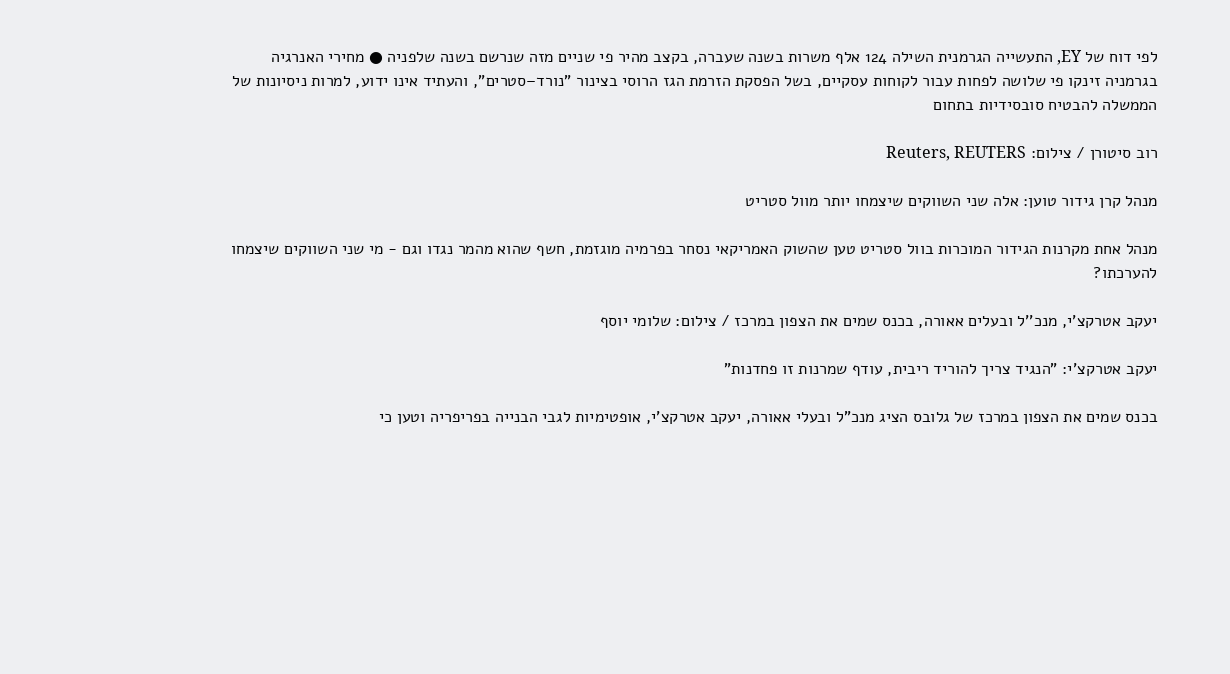לפי דוח של EY, התעשייה הגרמנית השילה 124 אלף משרות בשנה שעברה, בקצב מהיר פי שניים מזה שנרשם בשנה שלפניה ● מחירי האנרגיה בגרמניה זינקו פי שלושה לפחות עבור לקוחות עסקיים, בשל הפסקת הזרמת הגז הרוסי בצינור "נורד–סטרים", והעתיד אינו ידוע, למרות ניסיונות של הממשלה להבטיח סובסידיות בתחום

רוב סיטורן / צילום: Reuters, REUTERS

מנהל קרן גידור טוען: אלה שני השווקים שיצמחו יותר מוול סטריט

מנהל אחת מקרנות הגידור המוכרות בוול סטריט טען שהשוק האמריקאי נסחר בפרמיה מוגזמת, חשף שהוא מהמר נגדו וגם - מי שני השווקים שיצמחו להערכתו?

יעקב אטרקצ'י, מנכ''ל ובעלים אאורה, בכנס שמים את הצפון במרכז / צילום: שלומי יוסף

יעקב אטרקצ'י: "הנגיד צריך להוריד ריבית, עודף שמרנות זו פחדנות"

בכנס שמים את הצפון במרכז של גלובס הציג מנכ"ל ובעלי אאורה, יעקב אטרקצ'י, אופטימיות לגבי הבנייה בפריפריה וטען כי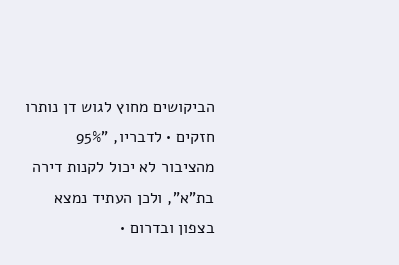הביקושים מחוץ לגוש דן נותרו חזקים • לדבריו, "95% מהציבור לא יכול לקנות דירה בת"א", ולכן העתיד נמצא בצפון ובדרום •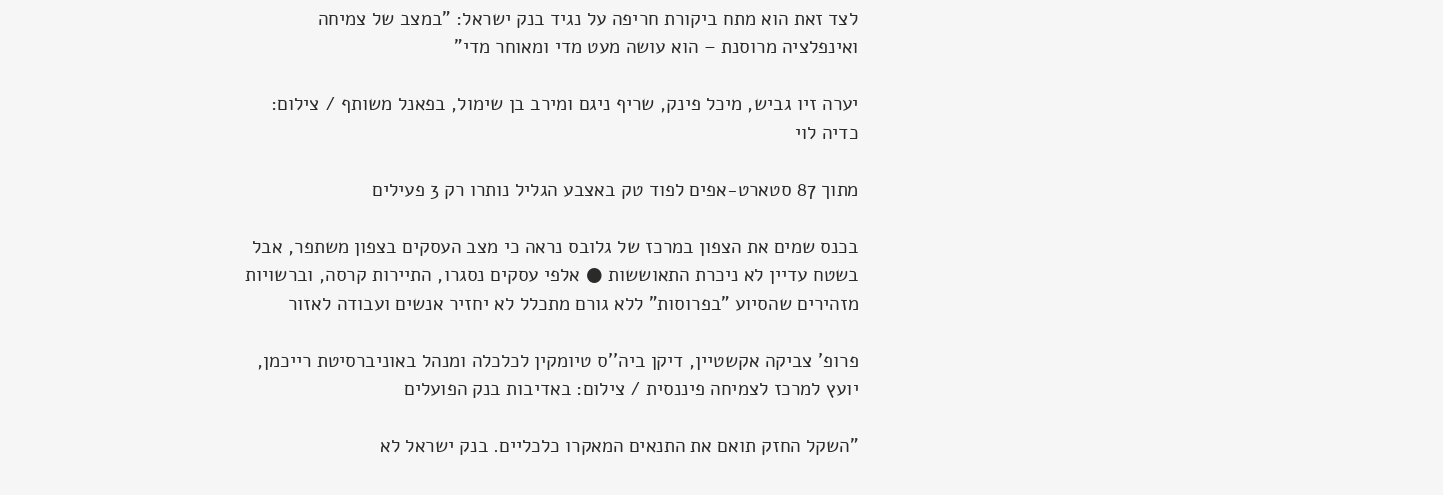לצד זאת הוא מתח ביקורת חריפה על נגיד בנק ישראל: "במצב של צמיחה ואינפלציה מרוסנת – הוא עושה מעט מדי ומאוחר מדי"

יערה זיו גביש, מיכל פינק, שריף ניגם ומירב בן שימול, בפאנל משותף / צילום: כדיה לוי

מתוך 87 סטארט-אפים לפוד טק באצבע הגליל נותרו רק 3 פעילים

בכנס שמים את הצפון במרכז של גלובס נראה כי מצב העסקים בצפון משתפר, אבל בשטח עדיין לא ניכרת התאוששות ● אלפי עסקים נסגרו, התיירות קרסה, וברשויות מזהירים שהסיוע "בפרוסות" ללא גורם מתכלל לא יחזיר אנשים ועבודה לאזור

פרופ' צביקה אקשטיין, דיקן ביה''ס טיומקין לכלכלה ומנהל באוניברסיטת רייכמן, יועץ למרכז לצמיחה פיננסית / צילום: באדיבות בנק הפועלים

"השקל החזק תואם את התנאים המאקרו כלכליים. בנק ישראל לא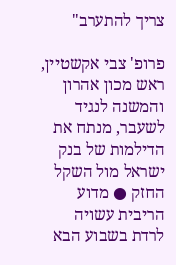צריך להתערב"

פרופ' צבי אקשטיין, ראש מכון אהרון והמשנה לנגיד לשעבר, מנתח את הדילמות של בנק ישראל מול השקל החזק ● מדוע הריבית עשויה לרדת בשבוע הבא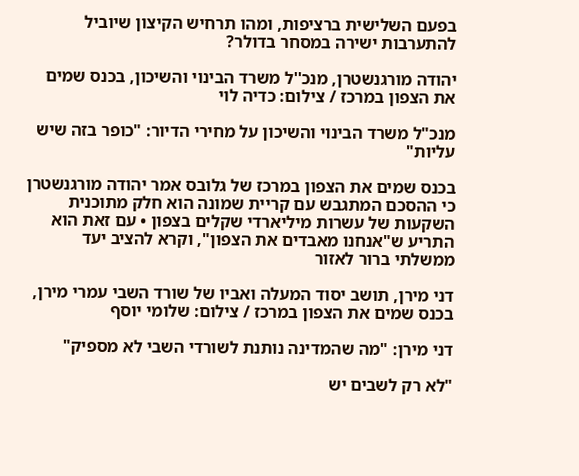בפעם השלישית ברציפות, ומהו תרחיש הקיצון שיוביל להתערבות ישירה במסחר בדולר?

יהודה מורגנשטרן, מנכ''ל משרד הבינוי והשיכון, בכנס שמים את הצפון במרכז / צילום: כדיה לוי

מנכ"ל משרד הבינוי והשיכון על מחירי הדיור: "כופר בזה שיש עליות"

בכנס שמים את הצפון במרכז של גלובס אמר יהודה מורגנשטרן כי ההסכם המתגבש עם קריית שמונה הוא חלק מתוכנית השקעות של עשרות מיליארדי שקלים בצפון • עם זאת הוא התריע ש"אנחנו מאבדים את הצפון", וקרא להציב יעד ממשלתי ברור לאזור

דני מירן, תושב יסוד המעלה ואביו של שורד השבי עמרי מירן, בכנס שמים את הצפון במרכז / צילום: שלומי יוסף

דני מירן: "מה שהמדינה נותנת לשורדי השבי לא מספיק"

"לא רק לשבים יש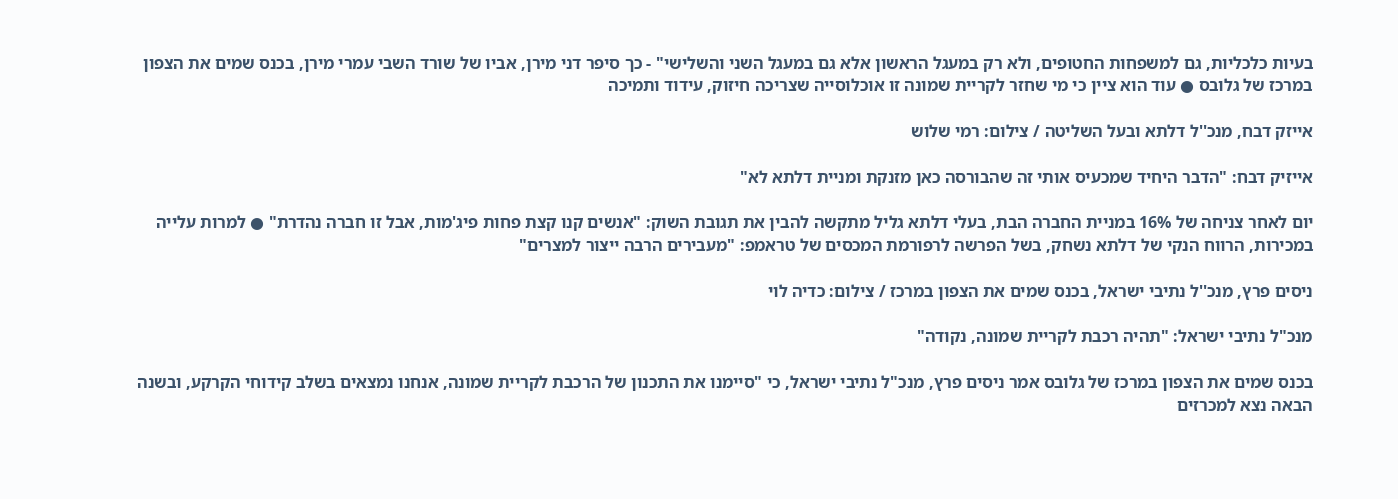בעיות כלכליות, גם למשפחות החטופים, ולא רק במעגל הראשון אלא גם במעגל השני והשלישי" - כך סיפר דני מירן, אביו של שורד השבי עמרי מירן, בכנס שמים את הצפון במרכז של גלובס ● עוד הוא ציין כי מי שחזר לקריית שמונה זו אוכלוסייה שצריכה חיזוק, עידוד ותמיכה

אייזק דבח, מנכ''ל דלתא ובעל השליטה / צילום: רמי שלוש

אייזיק דבח: "הדבר היחיד שמכעיס אותי זה שהבורסה כאן מזנקת ומניית דלתא לא"

יום לאחר צניחה של 16% במניית החברה הבת, בעלי דלתא גליל מתקשה להבין את תגובת השוק: "אנשים קנו קצת פחות פיג'מות, אבל זו חברה נהדרת" ● למרות עלייה במכירות, הרווח הנקי של דלתא נשחק, בשל הפרשה לרפורמת המכסים של טראמפ: "מעבירים הרבה ייצור למצרים"

ניסים פרץ, מנכ''ל נתיבי ישראל, בכנס שמים את הצפון במרכז / צילום: כדיה לוי

מנכ"ל נתיבי ישראל: "תהיה רכבת לקריית שמונה, נקודה"

בכנס שמים את הצפון במרכז של גלובס אמר ניסים פרץ, מנכ"ל נתיבי ישראל, כי "סיימנו את התכנון של הרכבת לקריית שמונה, אנחנו נמצאים בשלב קידוחי הקרקע, ובשנה הבאה נצא למכרזים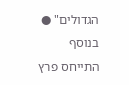הגדולים" ● בנוסף התייחס פרץ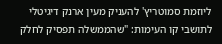ליוזמת סמוטריץ' להעניק מעין ארנק דיגיטלי לתושבי קו העימות: "שהממשלה תפסיק לחלק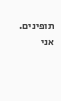תופינים. אני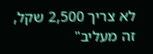לא צריך 2,500 שקל, זה מעליב"